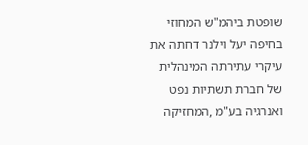שופטת ביהמ"ש המחוזי בחיפה יעל וילנר דחתה את עיקרי עתירתה המינהלית של חברת תשתיות נפט ואנרגיה בע"מ ,המחזיקה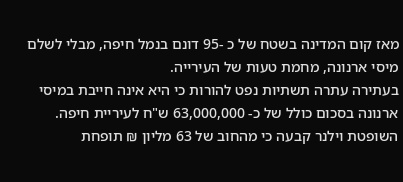מאז קום המדינה בשטח של כ -95 דונם בנמל חיפה, מבלי לשלם מיסי ארנונה, מחמת טעות של העירייה.
בעתירה עתרה תשתיות נפט להורות כי היא אינה חייבת במיסי ארנונה בסכום כולל של כ- 63,000,000 ש"ח לעיריית חיפה. השופטת וילנר קבעה כי מהחוב של 63 מליון ₪ תופחת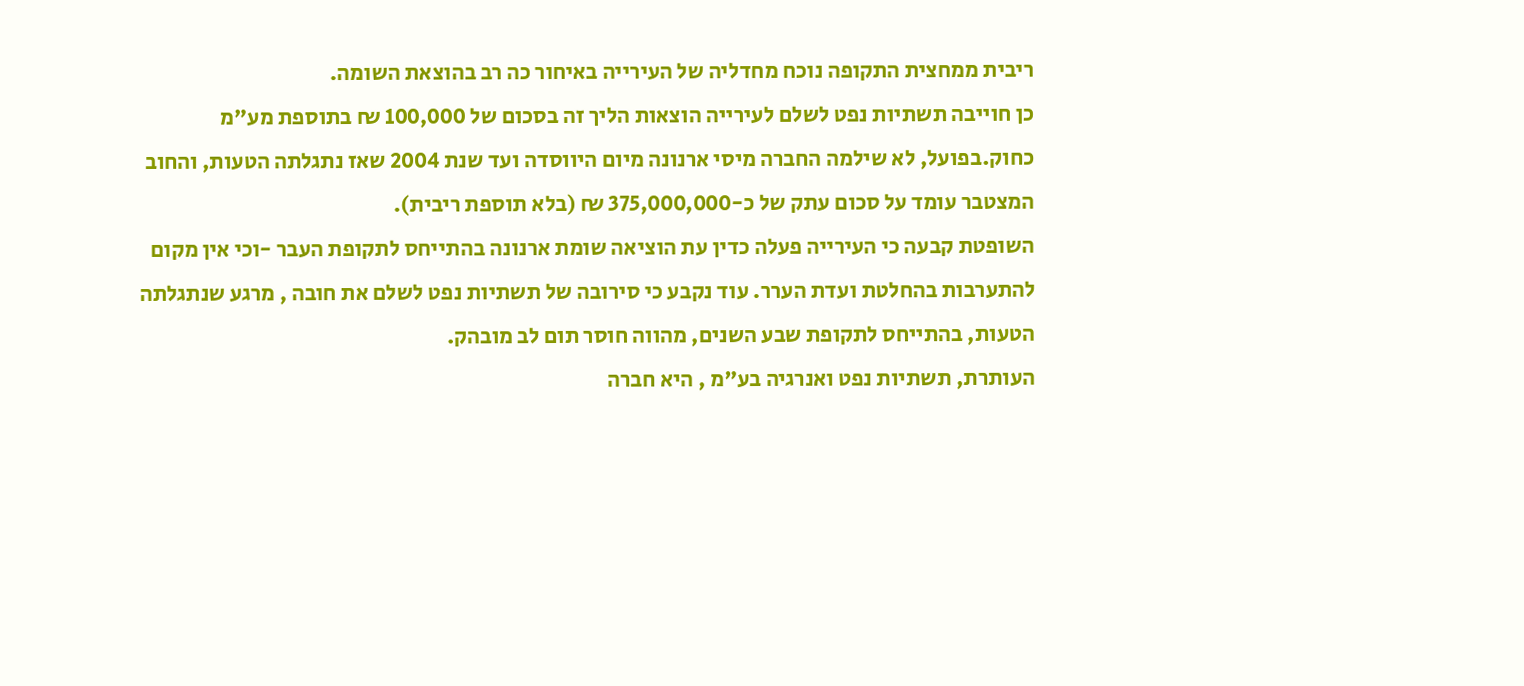ריבית ממחצית התקופה נוכח מחדליה של העירייה באיחור כה רב בהוצאת השומה.
כן חוייבה תשתיות נפט לשלם לעירייה הוצאות הליך זה בסכום של 100,000 ₪ בתוספת מע"מ כחוק.בפועל, לא שילמה החברה מיסי ארנונה מיום היווסדה ועד שנת 2004 שאז נתגלתה הטעות, והחוב המצטבר עומד על סכום עתק של כ-375,000,000 ₪ (בלא תוספת ריבית).
השופטת קבעה כי העירייה פעלה כדין עת הוציאה שומת ארנונה בהתייחס לתקופת העבר -וכי אין מקום להתערבות בהחלטת ועדת הערר. עוד נקבע כי סירובה של תשתיות נפט לשלם את חובה , מרגע שנתגלתה הטעות, בהתייחס לתקופת שבע השנים, מהווה חוסר תום לב מובהק.
העותרת, תשתיות נפט ואנרגיה בע"מ , היא חברה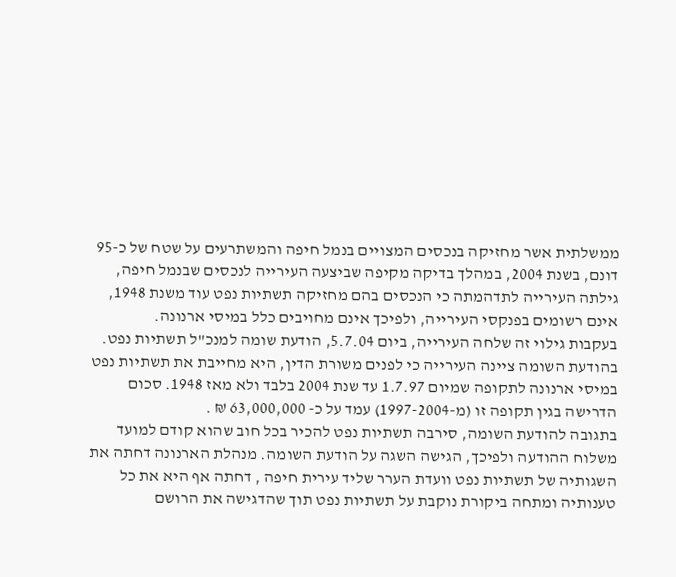ממשלתית אשר מחזיקה בנכסים המצויים בנמל חיפה והמשתרעים על שטח של כ-95 דונם, בשנת 2004, במהלך בדיקה מקיפה שביצעה העירייה לנכסים שבנמל חיפה, גילתה העירייה לתדהמתה כי הנכסים בהם מחזיקה תשתיות נפט עוד משנת 1948, אינם רשומים בפנקסי העירייה, ולפיכך אינם מחויבים כלל במיסי ארנונה.
בעקבות גילוי זה שלחה העירייה, ביום 5.7.04, הודעת שומה למנכ"ל תשתיות נפט. בהודעת השומה ציינה העירייה כי לפנים משורת הדין, היא מחייבת את תשתיות נפט במיסי ארנונה לתקופה שמיום 1.7.97 עד שנת 2004 בלבד ולא מאז 1948. סכום הדרישה בגין תקופה זו (מ-1997-2004) עמד על כ- 63,000,000 ₪ .
בתגובה להודעת השומה, סירבה תשתיות נפט להכיר בכל חוב שהוא קודם למועד משלוח ההודעה ולפיכך, הגישה השגה על הודעת השומה. מנהלת הארנונה דחתה את השגותיה של תשתיות נפט וועדת הערר שליד עירית חיפה , דחתה אף היא את כל טענותיה ומתחה ביקורת נוקבת על תשתיות נפט תוך שהדגישה את הרושם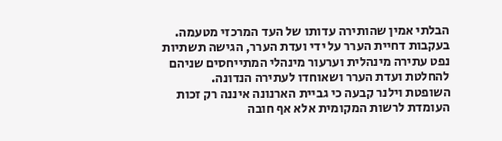הבלתי אמין שהותירה עדותו של העד המרכזי מטעמה.
בעקבות דחיית הערר על ידי ועדת הערר, הגישה תשתיות נפט עתירה מינהלית וערעור מינהלי המתייחסים שניהם להחלטת ועדת הערר ושאוחדו לעתירה הנדונה.
השופטת וילנר קבעה כי גביית הארנונה איננה רק זכות העומדת לרשות המקומית אלא אף חובה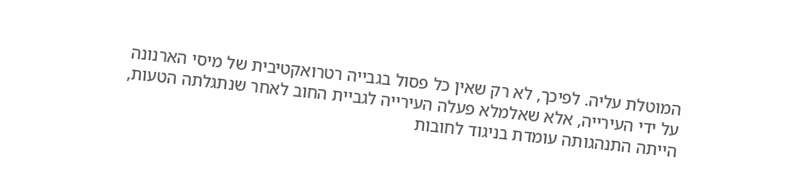המוטלת עליה. לפיכך, לא רק שאין כל פסול בגבייה רטרואקטיבית של מיסי הארנונה על ידי העירייה, אלא שאלמלא פעלה העירייה לגביית החוב לאחר שנתגלתה הטעות, הייתה התנהגותה עומדת בניגוד לחובות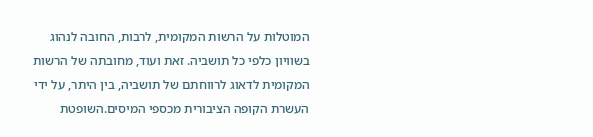המוטלות על הרשות המקומית, לרבות, החובה לנהוג בשוויון כלפי כל תושביה. זאת ועוד, מחובתה של הרשות המקומית לדאוג לרווחתם של תושביה, בין היתר, על ידי העשרת הקופה הציבורית מכספי המיסים.השופטת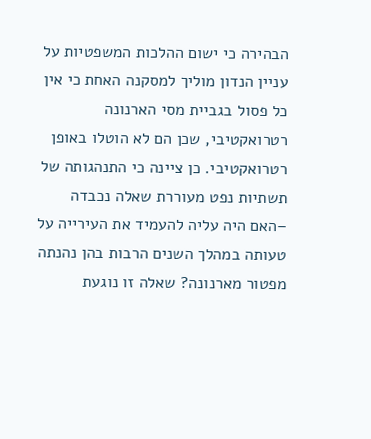הבהירה כי ישום ההלכות המשפטיות על עניין הנדון מוליך למסקנה האחת כי אין כל פסול בגביית מסי הארנונה רטרואקטיבי, שכן הם לא הוטלו באופן רטרואקטיבי. כן ציינה כי התנהגותה של תשתיות נפט מעוררת שאלה נכבדה –האם היה עליה להעמיד את העירייה על טעותה במהלך השנים הרבות בהן נהנתה מפטור מארנונה? שאלה זו נוגעת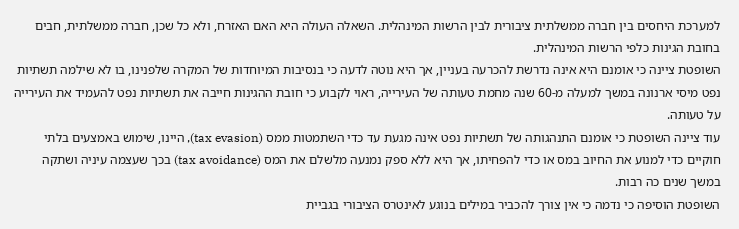למערכת היחסים בין חברה ממשלתית ציבורית לבין הרשות המינהלית. השאלה העולה היא האם האזרח, ולא כל שכן, חברה ממשלתית, חבים בחובת הגינות כלפי הרשות המינהלית.
השופטת ציינה כי אומנם היא אינה נדרשת להכרעה בעניין, אך היא נוטה לדעה כי בנסיבות המיוחדות של המקרה שלפנינו, בו לא שילמה תשתיות נפט מיסי ארנונה במשך למעלה מ-60 שנה מחמת טעותה של העירייה, ראוי לקבוע כי חובת ההגינות חייבה את תשתיות נפט להעמיד את העירייה על טעותה.
עוד ציינה השופטת כי אומנם התנהגותה של תשתיות נפט אינה מגעת עד כדי השתמטות ממס (tax evasion), היינו, שימוש באמצעים בלתי חוקיים כדי למנוע את החיוב במס או כדי להפחיתו, אך היא ללא ספק נמנעה מלשלם את המס (tax avoidance) בכך שעצמה עיניה ושתקה במשך שנים כה רבות.
השופטת הוסיפה כי נדמה כי אין צורך להכביר במילים בנוגע לאינטרס הציבורי בגביית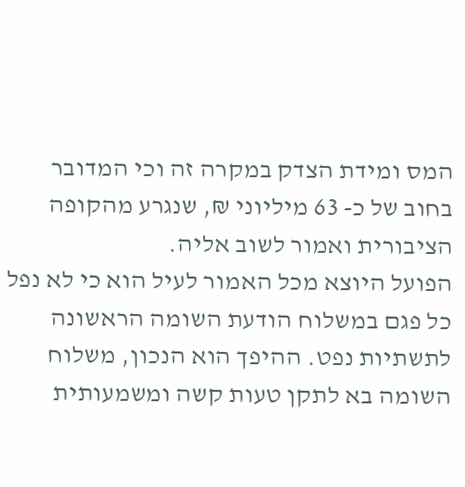המס ומידת הצדק במקרה זה וכי המדובר בחוב של כ- 63 מיליוני ₪, שנגרע מהקופה הציבורית ואמור לשוב אליה.
הפועל היוצא מכל האמור לעיל הוא כי לא נפל כל פגם במשלוח הודעת השומה הראשונה לתשתיות נפט. ההיפך הוא הנכון, משלוח השומה בא לתקן טעות קשה ומשמעותית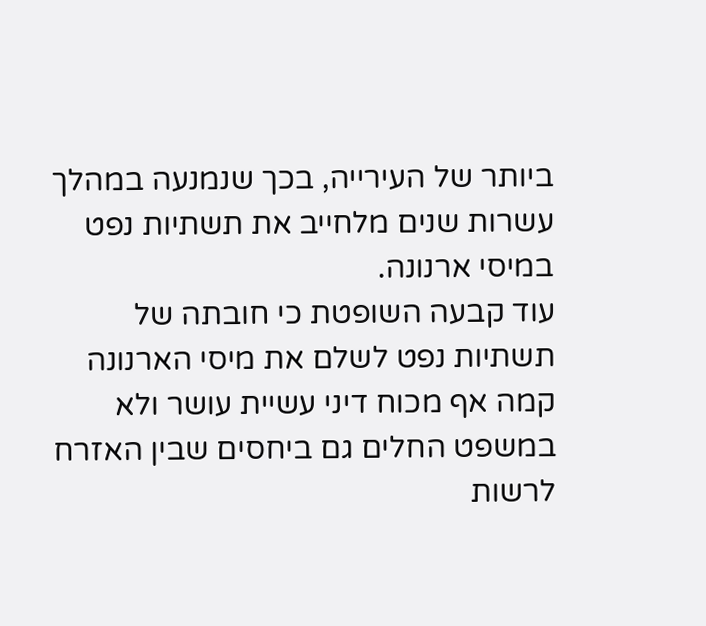ביותר של העירייה, בכך שנמנעה במהלך עשרות שנים מלחייב את תשתיות נפט במיסי ארנונה.
עוד קבעה השופטת כי חובתה של תשתיות נפט לשלם את מיסי הארנונה קמה אף מכוח דיני עשיית עושר ולא במשפט החלים גם ביחסים שבין האזרח לרשות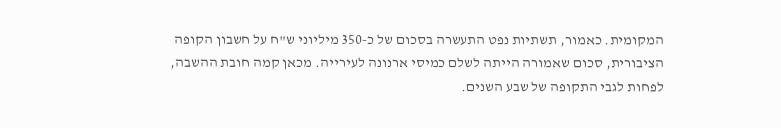המקומית. כאמור, תשתיות נפט התעשרה בסכום של כ-350 מיליוני ש"ח על חשבון הקופה הציבורית, סכום שאמורה הייתה לשלם כמיסי ארנונה לעירייה. מכאן קמה חובת ההשבה, לפחות לגבי התקופה של שבע השנים.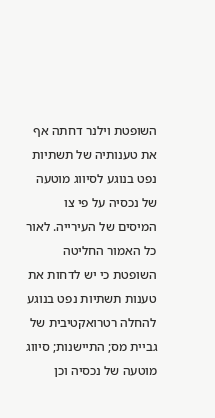השופטת וילנר דחתה אף את טענותיה של תשתיות נפט בנוגע לסיווג מוטעה של נכסיה על פי צו המיסים של העירייה. לאור כל האמור החליטה השופטת כי יש לדחות את טענות תשתיות נפט בנוגע להחלה רטרואקטיבית של גביית מס; התיישנות; סיווג מוטעה של נכסיה וכן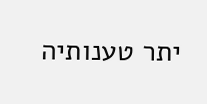יתר טענותיה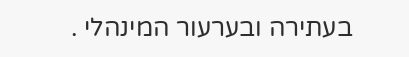בעתירה ובערעור המינהלי .